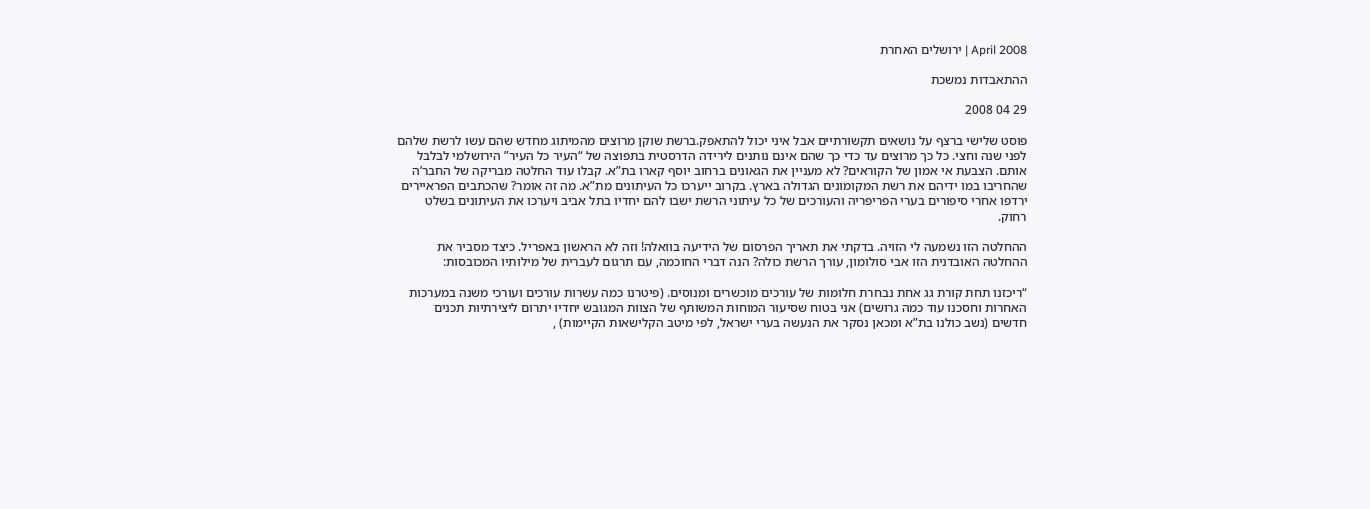2008 April | ירושלים האחרת

ההתאבדות נמשכת

29 04 2008

פוסט שלישי ברצף על נושאים תקשורתיים אבל איני יכול להתאפק.ברשת שוקן מרוצים מהמיתוג מחדש שהם עשו לרשת שלהם לפני שנה וחצי. כל כך מרוצים עד כדי כך שהם אינם נותנים לירידה הדרסטית בתפוצה של “העיר כל העיר” הירושלמי לבלבל אותם. הצבעת אי אמון של הקוראים? לא מעניין את הגאונים ברחוב יוסף קארו בת”א. קבלו עוד החלטה מבריקה של החבר’ה שהחריבו במו ידיהם את רשת המקומונים הגדולה בארץ. בקרוב ייערכו כל העיתונים מת”א. מה זה אומר? שהכתבים הפראיירים ירדפו אחרי סיפורים בערי הפריפריה והעורכים של כל עיתוני הרשת ישבו להם יחדיו בתל אביב ויערכו את העיתונים בשלט רחוק.

ההחלטה הזו נשמעה לי הזויה. בדקתי את תאריך הפרסום של הידיעה בוואלה! וזה לא הראשון באפריל. כיצד מסביר את ההחלטה האובדנית הזו אבי סולומון, עורך הרשת כולה? הנה דברי החוכמה, עם תרגום לעברית של מילותיו המכובסות:

“ריכזנו תחת קורת גג אחת נבחרת חלומות של עורכים מוכשרים ומנוסים. (פיטרנו כמה עשרות עורכים ועורכי משנה במערכות האחרות וחסכנו עוד כמה גרושים) אני בטוח שסיעור המוחות המשותף של הצוות המגובש יחדיו יתרום ליצירתיות תכנים חדשים (נשב כולנו בת”א ומכאן נסקר את הנעשה בערי ישראל, לפי מיטב הקלישאות הקיימות) ,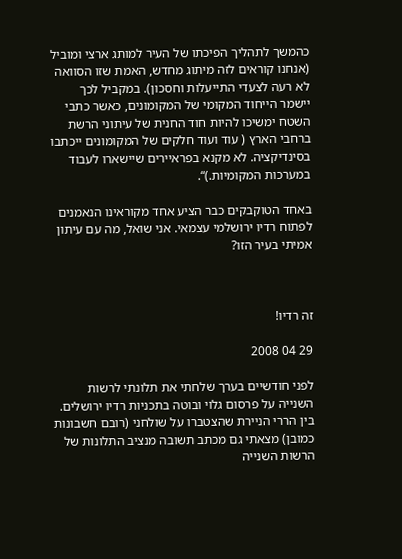כהמשך לתהליך הפיכתו של העיר למותג ארצי ומוביל (אנחנו קוראים לזה מיתוג מחדש, האמת שזו הסוואה לא רעה לצעדי התייעלות וחסכון). במקביל לכך יישמר הייחוד המקומי של המקומונים, כאשר כתבי השטח ימשיכו להיות חוד החנית של עיתוני הרשת ברחבי הארץ ( עוד ועוד חלקים של המקומונים ייכתבו בסינדיקציה. לא מקנא בפראיירים שיישארו לעבוד במערכות המקומיות.)“.

באחד הטוקבקים כבר הציע אחד מקוראינו הנאמנים לפתוח רדיו ירושלמי עצמאי. אני שואל, מה עם עיתון אמיתי בעיר הזו?



זה רדיו!

29 04 2008

לפני חודשיים בערך שלחתי את תלונתי לרשות השנייה על פרסום גלוי ובוטה בתכניות רדיו ירושלים. בין הררי הניירת שהצטברו על שולחני (רובם חשבונות כמובן) מצאתי גם מכתב תשובה מנציב התלונות של הרשות השנייה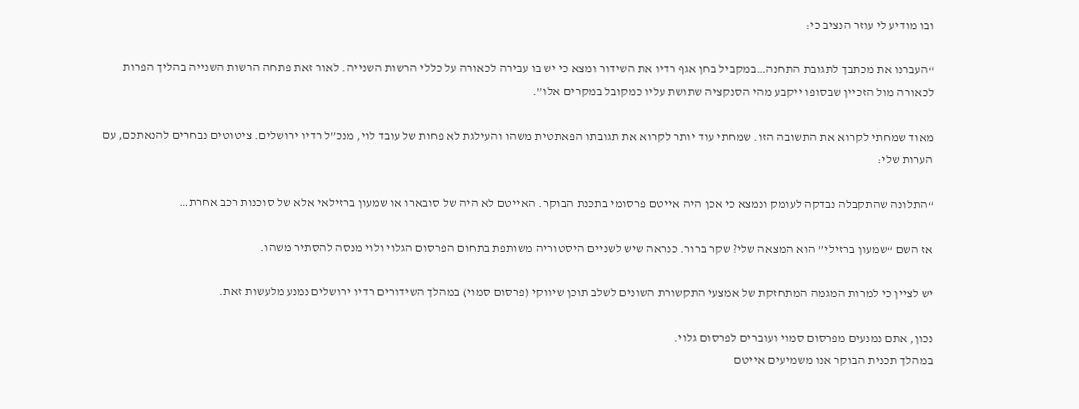ובו מודיע לי עוזר הנציב כי:

“העברנו את מכתבך לתגובת התחנה…במקביל בחן אגף רדיו את השידור ומצא כי יש בו עבירה לכאורה על כללי הרשות השנייה. לאור זאת פתחה הרשות השנייה בהליך הפרות לכאורה מול הזכיין שבסופו ייקבע מהי הסנקציה שתושת עליו כמקובל במקרים אלו”.

מאוד שמחתי לקרוא את התשובה הזו. שמחתי עוד יותר לקרוא את תגובתו הפאתטית משהו והעילגת לא פחות של עובד לוי, מנכ”ל רדיו ירושלים. ציטוטים נבחרים להנאתכם, עם הערות שלי:

“התלונה שהתקבלה נבדקה לעומק ונמצא כי אכן היה אייטם פרסומי בתכנת הבוקר. האייטם לא היה של סובארו או שמעון ברזילאי אלא של סוכנות רכב אחרת…

אז השם “שמעון ברזילי” הוא המצאה שלי? שקר ברור. כנראה שיש לשניים היסטוריה משותפת בתחום הפרסום הגלוי ולוי מנסה להסתיר משהו.

יש לציין כי למרות המגמה המתחזקת של אמצעי התקשורת השונים לשלב תוכן שיווקי (פרסום סמוי) במהלך השידורים רדיו ירושלים נמנע מלעשות זאת.

נכון, אתם נמנעים מפרסום סמוי ועוברים לפרסום גלוי.
במהלך תכנית הבוקר אנו משמיעים אייטם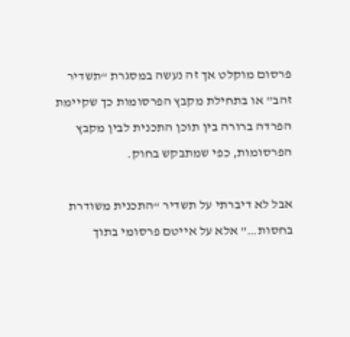פרסום מוקלט אך זה נעשה במסגרת “תשדיר זהב” או בתחילת מקבץ הפרסומות כך שקיימת הפרדה ברורה בין תוכן התכנית לבין מקבץ הפרסומות, כפי שמתבקש בחוק.

אבל לא דיברתי על תשדיר “התכנית משודרת בחסות…” אלא על אייטם פרסומי בתוך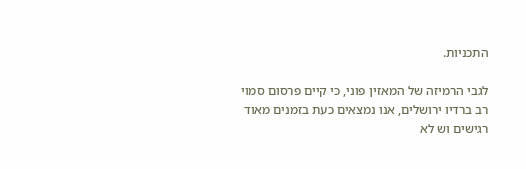התכניות.

לגבי הרמיזה של המאזין פוני, כי קיים פרסום סמוי רב ברדיו ירושלים, אנו נמצאים כעת בזמנים מאוד רגישים וש לא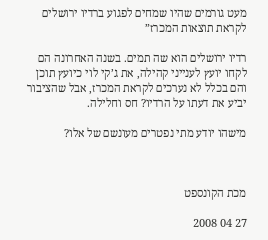מעט גורמים שהיו שמחים לפגוע ברדיו ירושלים לקראת תוצאות המכרז”

רדיו ירושלים הוא שה תמים. בשנה האחרונה הם לקחו יועץ לענייני קהילה, את ג’קי לוי כיועץ תוכן והם בכלל לא נערכים לקראת המכרז, אבל שהציבור יביע את דעתו על הרדיו? חס וחלילה.

מישהו יודע מתי נפטרים מעונשם של אלו?



מכת הקונספט

27 04 2008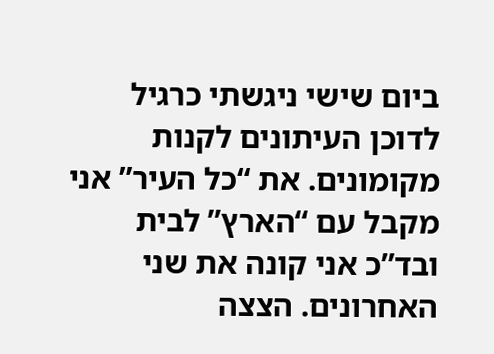ביום שישי ניגשתי כרגיל לדוכן העיתונים לקנות מקומונים. את “כל העיר” אני מקבל עם “הארץ” לבית ובד”כ אני קונה את שני האחרונים. הצצה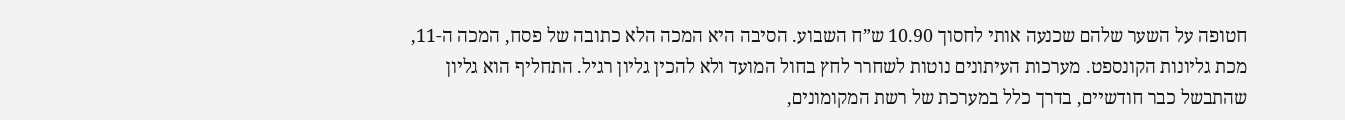חטופה על השער שלהם שכנעה אותי לחסוך 10.90 ש”ח השבוע. הסיבה היא המכה הלא כתובה של פסח, המכה ה-11, מכת גליונות הקונספט. מערכות העיתונים נוטות לשחרר לחץ בחול המועד ולא להכין גליון רגיל. התחליף הוא גליון שהתבשל כבר חודשיים, בדרך כלל במערכת של רשת המקומונים,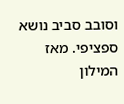וסובב סביב נושא ספציפי. מאז המילון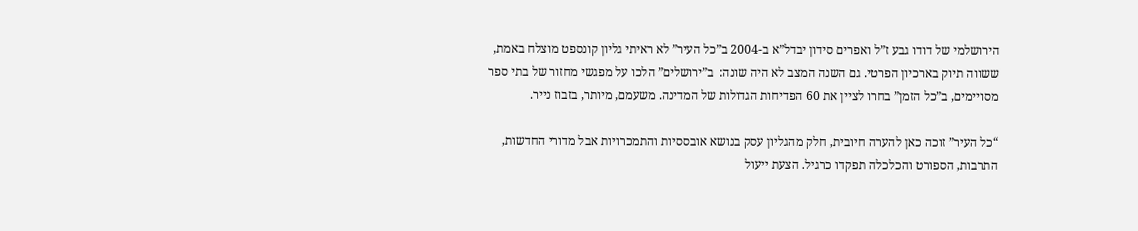הירושלמי של דודו גבע ז”ל ואפרים סידון יבדל”א ב-2004 ב”כל העיר” לא ראיתי גליון קונספט מוצלח באמת, ששווה תיוק בארכיון הפרטי. גם השנה המצב לא היה שונה:  ב”ירושלים” הלכו על מפגשי מחזור של בתי ספר מסויימים, ב”כל הזמן” בחרו לציין את 60 הפדיחות הגדולות של המדינה. משעמם, מיותר, בזבוז נייר.

“כל העיר” זוכה כאן להערה חיובית, חלק מהגליון עסק בנושא אובססיות והתמכרויות אבל מדורי החדשות, התרבות, הספורט והכלכלה תפקדו כרגיל. הצעת ייעול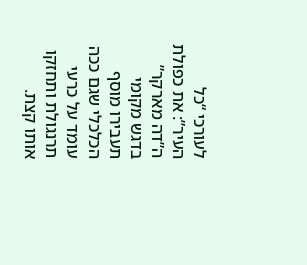לעורכי “כל העיר”: את כפולת ה”דה מארקר” בדגש מקומי תעבירו מוסף הכלכלי שגם ככה עומד על כרעי תרנגולת ותחזקו אותו קצת.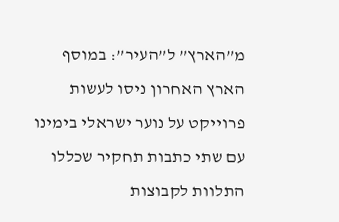מ”הארץ” ל”העיר”: במוסף הארץ האחרון ניסו לעשות פרוייקט על נוער ישראלי בימינו עם שתי כתבות תחקיר שכללו התלוות לקבוצות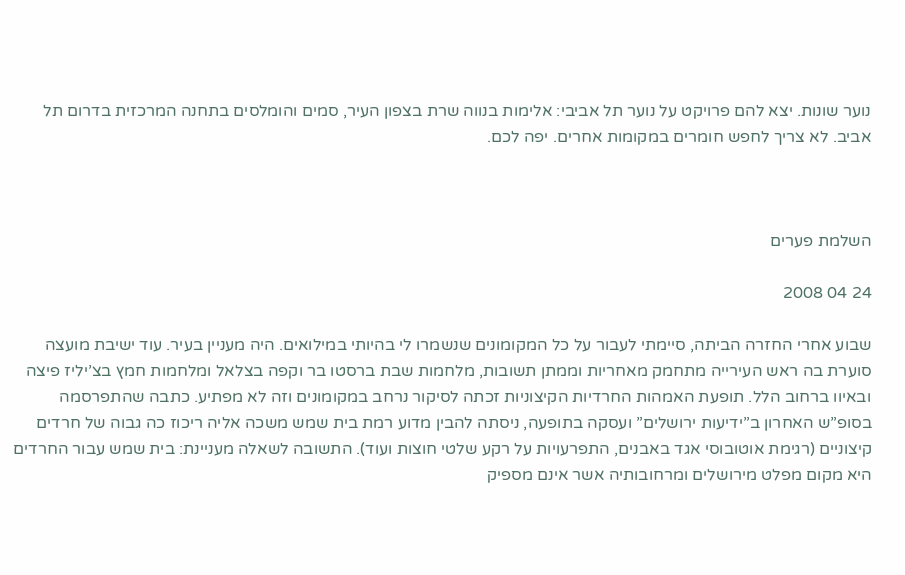נוער שונות. יצא להם פרויקט על נוער תל אביבי: אלימות בנווה שרת בצפון העיר, סמים והומלסים בתחנה המרכזית בדרום תל אביב. לא צריך לחפש חומרים במקומות אחרים. יפה לכם.



השלמת פערים

24 04 2008

שבוע אחרי החזרה הביתה, סיימתי לעבור על כל המקומונים שנשמרו לי בהיותי במילואים. היה מעניין בעיר. עוד ישיבת מועצה סוערת בה ראש העירייה מתחמק מאחריות וממתן תשובות, מלחמות שבת ברסטו בר וקפה בצלאל ומלחמות חמץ בצ’יליז פיצה ובאיוו ברחוב הלל. תופעת האמהות החרדיות הקיצוניות זכתה לסיקור נרחב במקומונים וזה לא מפתיע. כתבה שהתפרסמה בסופ”ש האחרון ב”ידיעות ירושלים” ועסקה בתופעה, ניסתה להבין מדוע רמת בית שמש משכה אליה ריכוז כה גבוה של חרדים קיצוניים (רגימת אוטובוסי אגד באבנים, התפרעויות על רקע שלטי חוצות ועוד). התשובה לשאלה מעניינת: בית שמש עבור החרדים היא מקום מפלט מירושלים ומרחובותיה אשר אינם מספיק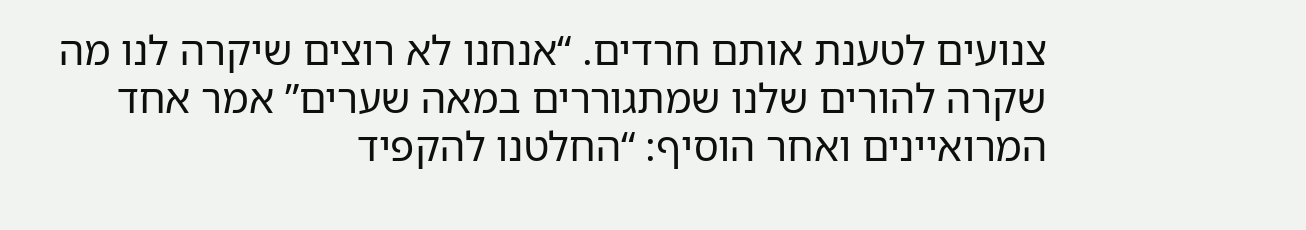צנועים לטענת אותם חרדים. “אנחנו לא רוצים שיקרה לנו מה שקרה להורים שלנו שמתגוררים במאה שערים” אמר אחד המרואיינים ואחר הוסיף: “החלטנו להקפיד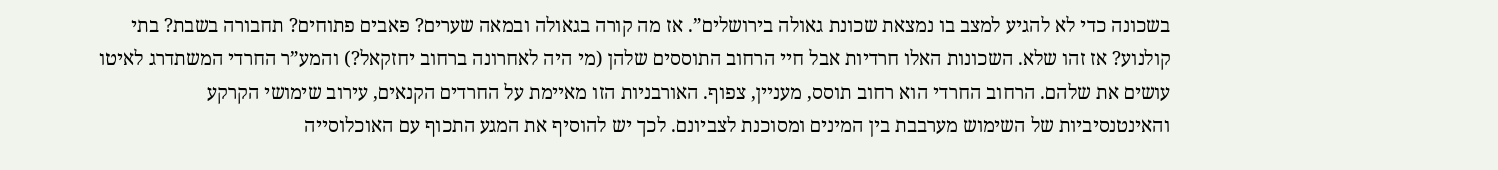בשכונה כדי לא להגיע למצב בו נמצאת שכונת גאולה בירושלים”. אז מה קורה בגאולה ובמאה שערים? פאבים פתוחים? תחבורה בשבת? בתי קולנוע? אז זהו שלא. השכונות האלו חרדיות אבל חיי הרחוב התוססים שלהן (מי היה לאחרונה ברחוב יחזקאל?) והמע”ר החרדי המשתדרג לאיטו עושים את שלהם. הרחוב החרדי הוא רחוב תוסס, מעניין, צפוף. האורבניות הזו מאיימת על החרדים הקנאים, עירוב שימושי הקרקע והאינטנסיביות של השימוש מערבבת בין המינים ומסוכנת לצביונם. לכך יש להוסיף את המגע התכוף עם האוכלוסייה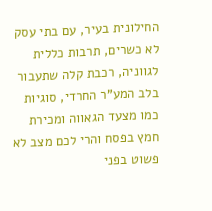החילונית בעיר, עם בתי עסק לא כשרים, תרבות כללית לגווניה, רכבת קלה שתעבור בלב המע”ר החרדי, סוגיות כמו מצעד הגאווה ומכירת חמץ בפסח והרי לכם מצב לא פשוט בפני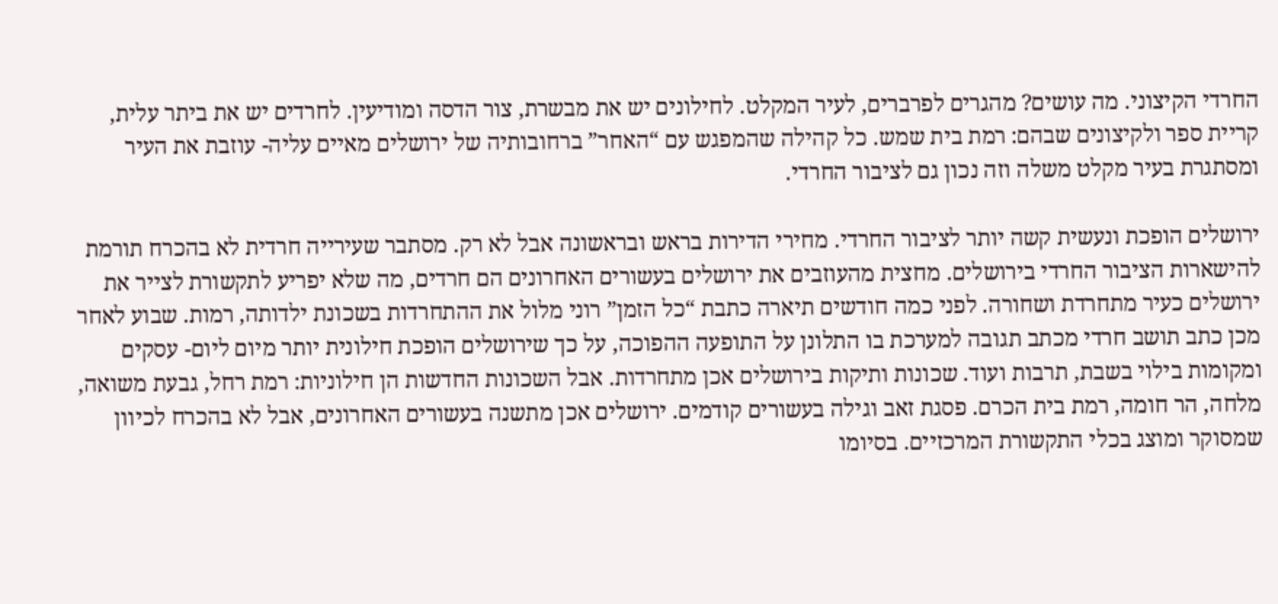החרדי הקיצוני. מה עושים? מהגרים לפרברים, לעיר המקלט. לחילונים יש את מבשרת, צור הדסה ומודיעין. לחרדים יש את ביתר עלית, קריית ספר ולקיצונים שבהם: רמת בית שמש. כל קהילה שהמפגש עם “האחר” ברחובותיה של ירושלים מאיים עליה- עוזבת את העיר ומסתגרת בעיר מקלט משלה וזה נכון גם לציבור החרדי.

ירושלים הופכת ונעשית קשה יותר לציבור החרדי. מחירי הדירות בראש ובראשונה אבל לא רק. מסתבר שעירייה חרדית לא בהכרח תורמת להישארות הציבור החרדי בירושלים. מחצית מהעוזבים את ירושלים בעשורים האחרונים הם חרדים, מה שלא יפריע לתקשורת לצייר את ירושלים כעיר מתחרדת ושחורה. לפני כמה חודשים תיארה כתבת “כל הזמן” רוני מלול את ההתחרדות בשכונת ילדותה, רמות. שבוע לאחר מכן כתב תושב חרדי מכתב תגובה למערכת בו התלונן על התופעה ההפוכה, על כך שירושלים הופכת חילונית יותר מיום ליום- עסקים ומקומות בילוי בשבת, תרבות ועוד. שכונות ותיקות בירושלים אכן מתחרדות. אבל השכונות החדשות הן חילוניות: רמת רחל, גבעת משואה, מלחה, הר חומה, רמת בית הכרם. פסגת זאב וגילה בעשורים קודמים. ירושלים אכן מתשנה בעשורים האחרונים, אבל לא בהכרח לכיוון שמסוקר ומוצג בכלי התקשורת המרכזיים. בסיומו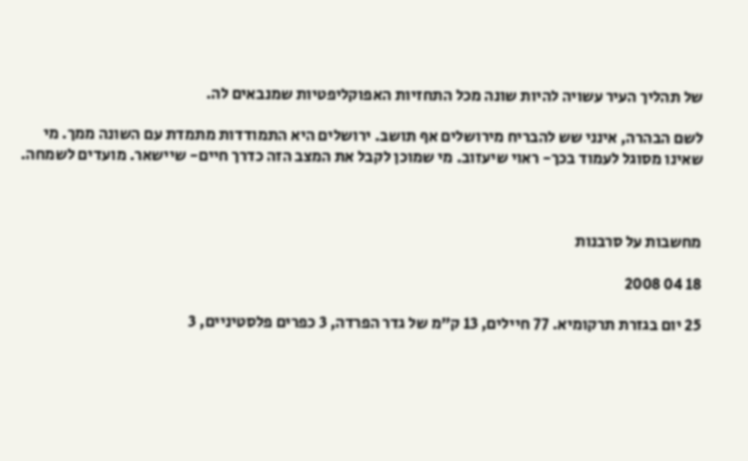של תהליך העיר עשויה להיות שונה מכל התחזיות האפוקליפטיות שמנבאים לה.

לשם הבהרה, אינני שש להבריח מירושלים אף תושב. ירושלים היא התמודדות מתמדת עם השונה ממך. מי שאינו מסוגל לעמוד בכך- ראוי שיעזוב. מי שמוכן לקבל את המצב הזה כדרך חיים- שיישאר. מועדים לשמחה.



מחשבות על סרבנות

18 04 2008

25 יום בגזרת תרקומיא. 77 חיילים, 13 ק”מ של גדר הפרדה, 3 כפרים פלסטיניים, 3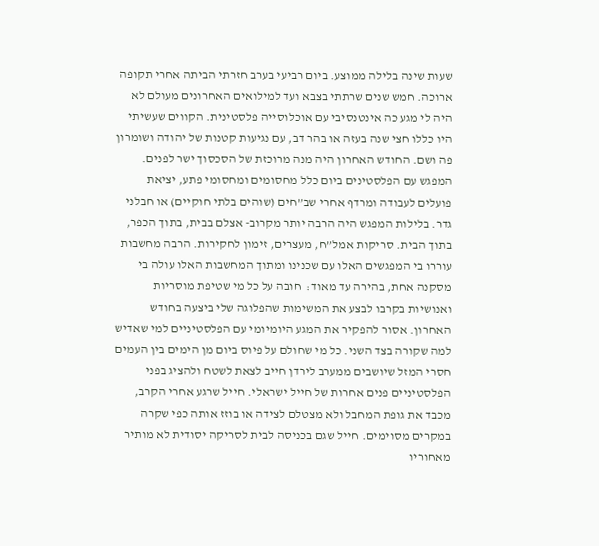שעות שינה בלילה ממוצע. ביום רביעי בערב חזרתי הביתה אחרי תקופה ארוכה. חמש שנים שרתתי בצבא ועד למילואים האחרונים מעולם לא היה לי מגע כה אינטנסיבי עם אוכלוסייה פלסטינית. הקווים שעשיתי היו כללו חצי שנה בעזה או בהר דב, עם נגיעות קטנות של יהודה ושומרון פה ושם. החודש האחרון היה מנה מרוכזת של הסכסוך ישר לפנים. המפגש עם הפלסטינים ביום כלל מחסומים ומחסומי פתע, יציאת פועלים לעבודה ומרדף אחרי שב”חים (שוהים בלתי חוקיים) או חבלני גדר. בלילות המפגש היה הרבה יותר מקרוב- אצלם בבית, בתוך הכפר, בתוך הבית. סריקות אמל”ח, מעצרים, זימון לחקירות. הרבה מחשבות עוררו בי המפגשים האלו עם שכנינו ומתוך המחשבות האלו עולה בי מסקנה אחת, בהירה עד מאוד:  חובה על כל מי שטיפת מוסריות ואנושיות בקרבו לבצע את המשימות שהפלוגה שלי ביצעה בחודש האחרון. אסור להפקיר את המגע היומיומי עם הפלסטיניים למי שאדיש למה שקורה בצד השני. כל מי שחולם על פיוס ביום מן הימים בין העמים חסרי המזל שיושבים ממערב לירדן חייב לצאת לשטח ולהציג בפני הפלסטיניים פנים אחרות של חייל ישראלי. חייל שרגע אחרי הקרב, מכבד את גופת המחבל ולא מצטלם לצידה או בוזז אותה כפי שקרה במקרים מסוימים. חייל שגם בכניסה לבית לסריקה יסודית לא מותיר מאחוריו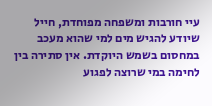עיי חורבות ומשפחה מפוחדת, חייל שיודע להגיש מים למי שהוא מעכב במחסום בשמש היוקדת. אין סתירה בין לחימה במי שרוצה לפגוע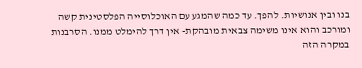בנו ובין אנושיות. להפך. עד כמה שהמגע עם האוכלוסייה הפלסטינית קשה ומורכב והוא אינו משימה צבאית מובהקת- אין דרך להימלט ממנו. הסרבנות במקרה הזה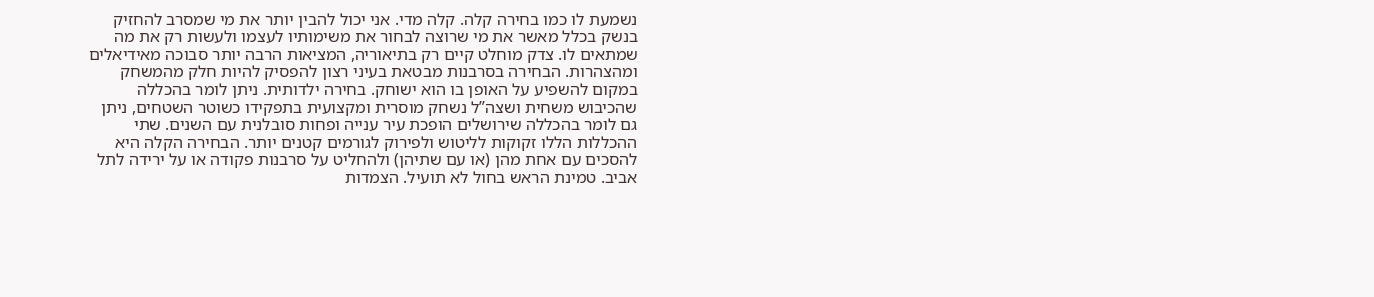נשמעת לו כמו בחירה קלה. קלה מדי. אני יכול להבין יותר את מי שמסרב להחזיק בנשק בכלל מאשר את מי שרוצה לבחור את משימותיו לעצמו ולעשות רק את מה שמתאים לו. צדק מוחלט קיים רק בתיאוריה, המציאות הרבה יותר סבוכה מאידיאלים ומהצהרות. הבחירה בסרבנות מבטאת בעיני רצון להפסיק להיות חלק מהמשחק במקום להשפיע על האופן בו הוא ישוחק. בחירה ילדותית. ניתן לומר בהכללה שהכיבוש משחית ושצה”ל נשחק מוסרית ומקצועית בתפקידו כשוטר השטחים, ניתן גם לומר בהכללה שירושלים הופכת עיר ענייה ופחות סובלנית עם השנים. שתי ההכללות הללו זקוקות לליטוש ולפירוק לגורמים קטנים יותר. הבחירה הקלה היא להסכים עם אחת מהן (או עם שתיהן) ולהחליט על סרבנות פקודה או על ירידה לתל אביב. טמינת הראש בחול לא תועיל. הצמדות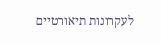לעקרונות תיאורטיים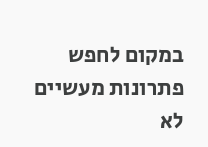במקום לחפש פתרונות מעשיים לא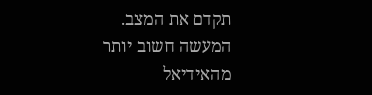תקדם את המצב. המעשה חשוב יותר מהאידיאל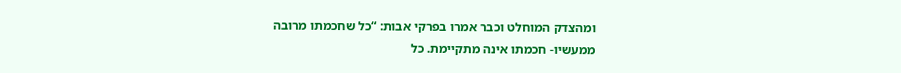ומהצדק המוחלט וכבר אמרו בפרקי אבות: “כל שחכמתו מרובה ממעשיו- חכמתו אינה מתקיימת. כל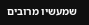שמעשיו מרובים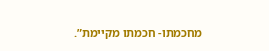מחכמתו- חכמתו מקיימת”.